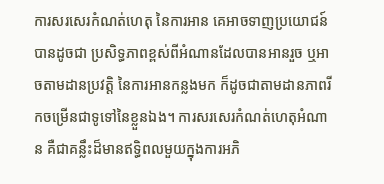ការសរសេរកំណត់ហេតុ នៃការអាន គេអាចទាញប្រយោជន៍បានដូចជា ប្រសិទ្ធភាពខ្ពស់ពីអំណានដែលបានអានរួច ឬអាចតាមដានប្រវត្តិ នៃការអានកន្លងមក ក៏ដូចជាតាមដានភាពរីកចម្រើនជាទូទៅនៃខ្លួនឯង។ ការសរសេរកំណត់ហេតុអំណាន គឺជាគន្លឹះដ៏មានឥទ្ធិពលមួយក្នុងការអភិ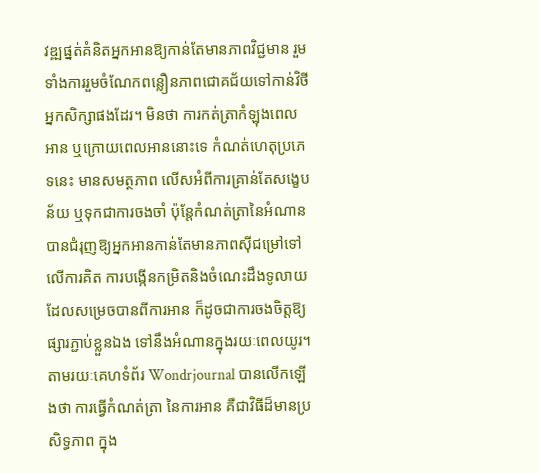វឌ្ឍផ្នត់គំនិតអ្នកអានឱ្យកាន់តែមានភាពវិជ្ជមាន រួមទាំងការរួមចំណែកពន្លឿនភាពជោគជ័យទៅកាន់វិថីអ្នកសិក្សាផងដែរ។ មិនថា ការកត់ត្រាកំឡុងពេលអាន ឬក្រោយពេលអាននោះទេ កំណត់ហេតុប្រភេទនេះ មានសមត្ថភាព លើសអំពីការគ្រាន់តែសង្ខេបន័យ ឬទុកជាការចងចាំ ប៉ុន្តែកំណត់ត្រានៃអំណាន បានជំរុញឱ្យអ្នកអានកាន់តែមានភាពស៊ីជម្រៅទៅលើការគិត ការបង្កើនកម្រិតនិងចំណេះដឹងទូលាយ ដែលសម្រេចបានពីការអាន ក៏ដូចជាការចងចិត្តឱ្យផ្សារភ្ជាប់ខ្លួនឯង ទៅនឹងអំណានក្នុងរយៈពេលយូរ។
តាមរយៈគេហទំព័រ Wondrjournal បានលើកឡើងថា ការធ្វើកំណត់ត្រា នៃការអាន គឺជាវិធីដ៏មានប្រសិទ្ធភាព ក្នុង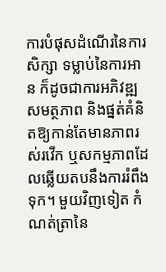ការបំផុសដំណើរនៃការសិក្សា ទម្លាប់នៃការអាន ក៏ដូចជាការអភិវឌ្ឍសមត្ថភាព និងផ្នត់គំនិតឱ្យកាន់តែមានភាពរស់រវើក ឬសកម្មភាពដែលឆ្លើយតបនឹងការរំពឹងទុក។ មួយវិញទៀត កំណត់ត្រានៃ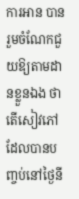ការអាន បានរួមចំណែកជួយឱ្យតាមដានខ្លួនឯង ថា តើសៀវភៅដែលបានបញ្ចប់នៅថ្ងៃនី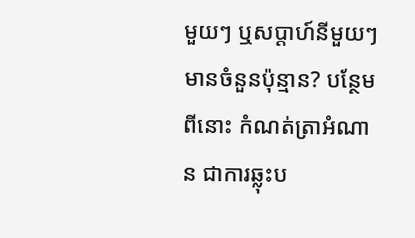មួយៗ ឬសប្តាហ៍នីមួយៗ មានចំនួនប៉ុន្មាន? បន្ថែមពីនោះ កំណត់ត្រាអំណាន ជាការឆ្លុះប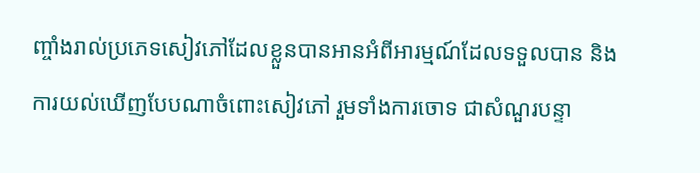ញ្ចាំងរាល់ប្រភេទសៀវភៅដែលខ្លួនបានអានអំពីអារម្មណ៍ដែលទទួលបាន និងការយល់ឃើញបែបណាចំពោះសៀវភៅ រួមទាំងការចោទ ជាសំណួរបន្ទា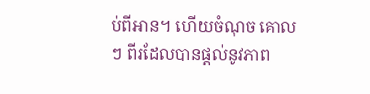ប់ពីអាន។ ហើយចំណុច គោលៗ ពីរដែលបានផ្តល់នូវភាព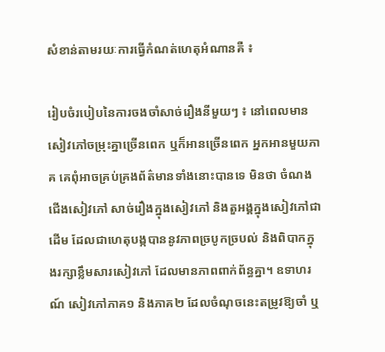សំខាន់តាមរយៈការធ្វើកំណត់ហេតុអំណានគឺ ៖

រៀបចំរបៀបនៃការចងចាំសាច់រឿងនីមួយៗ ៖ នៅពេលមានសៀវភៅចម្រុះគ្នាច្រើនពេក ឬក៏អានច្រើនពេក អ្នកអានមួយភាគ គេពុំអាចគ្រប់គ្រងព័ត៌មានទាំងនោះបានទេ មិនថា ចំណងជើងសៀវភៅ សាច់រឿងក្នុងសៀវភៅ និងតួអង្គក្នុងសៀវភៅជាដើម ដែលជាហេតុបង្កបាននូវភាពច្របូកច្របល់ និងពិបាកក្នុងរក្សាខ្លឹមសារសៀវភៅ ដែលមានភាពពាក់ព័ន្ធគ្នា។ ឧទាហរណ៍ សៀវភៅភាគ១ និងភាគ២ ដែលចំណុចនេះតម្រូវឱ្យចាំ ឬ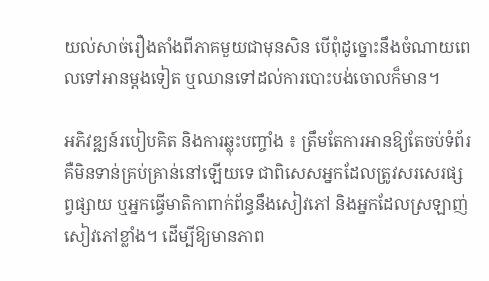យល់សាច់រឿងតាំងពីភាគមួយជាមុនសិន បើពុំដូច្នោះនឹងចំណាយពេលទៅអានម្តងទៀត ឬឈានទៅដល់ការបោះបង់ចោលក៏មាន។

អភិវឌ្ឍន៍របៀបគិត និងការឆ្លុះបញ្ចាំង ៖ ត្រឹមតែការអានឱ្យតែចប់ទំព័រ គឺមិនទាន់គ្រប់គ្រាន់នៅឡើយទេ ជាពិសេសអ្នកដែលត្រូវសរសេរផ្សព្វផ្សាយ ឬអ្នកធ្វើមាតិកាពាក់ព័ន្ធនឹងសៀវភៅ និងអ្នកដែលស្រឡាញ់សៀវភៅខ្លាំង។ ដើម្បីឱ្យមានភាព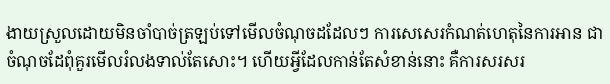ងាយស្រួលដោយមិនចាំបាច់ត្រឡប់ទៅមើលចំណុចដដែលៗ ការសេសេរកំណត់ហេតុនៃការអាន ជាចំណុចដែពុំគួរមើលរំលងទាល់តែសោះ។ ហើយអ្វីដែលកាន់តែសំខាន់នោះ គឺការសរសរ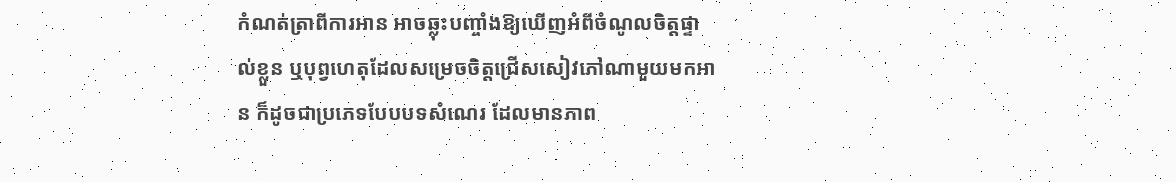កំណត់ត្រាពីការអាន អាចឆ្លុះបញ្ចាំងឱ្យឃើញអំពីចំណូលចិត្តផ្ទាល់ខ្លួន ឬបុព្វហេតុដែលសម្រេចចិត្តជ្រើសសៀវភៅណាមួយមកអាន ក៏ដូចជាប្រភេទបែបបទសំណេរ ដែលមានភាព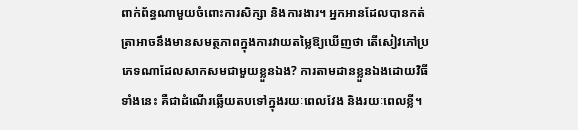ពាក់ព័ន្ធណាមួយចំពោះការសិក្សា និងការងារ។ អ្នកអានដែលបានកត់ត្រាអាចនឹងមានសមត្ថភាពក្នុងការវាយតម្លៃឱ្យឃើញថា តើសៀវភៅប្រភេទណាដែលសាកសមជាមួយខ្លួនឯង? ការតាមដានខ្លួនឯងដោយវិធីទាំងនេះ គឺជាដំណើរឆ្លើយតបទៅក្នុងរយៈពេលវែង និងរយៈពេលខ្លី។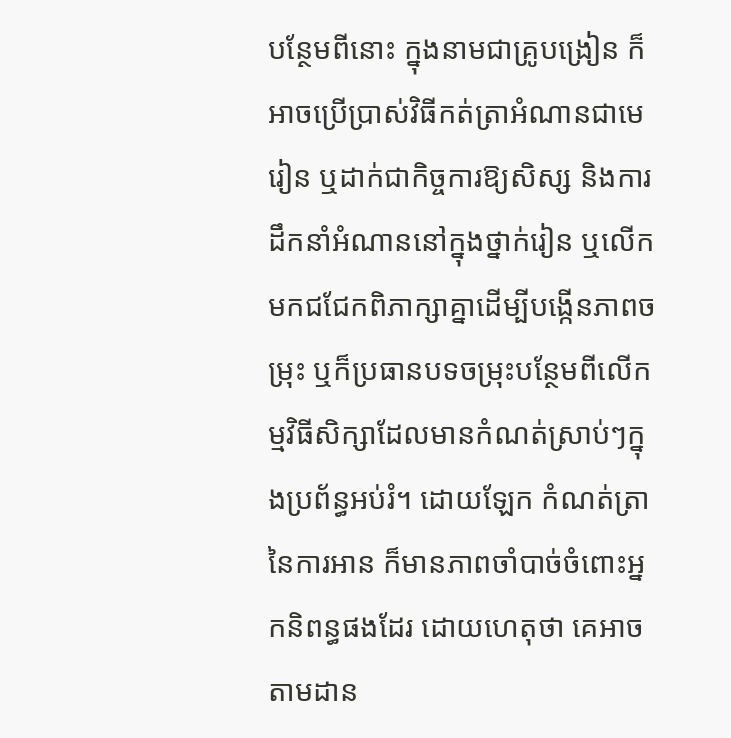បន្ថែមពីនោះ ក្នុងនាមជាគ្រូបង្រៀន ក៏អាចប្រើប្រាស់វិធីកត់ត្រាអំណានជាមេរៀន ឬដាក់ជាកិច្ចការឱ្យសិស្ស និងការដឹកនាំអំណាននៅក្នុងថ្នាក់រៀន ឬលើកមកជជែកពិភាក្សាគ្នាដើម្បីបង្កើនភាពចម្រុះ ឬក៏ប្រធានបទចម្រុះបន្ថែមពីលើកម្មវិធីសិក្សាដែលមានកំណត់ស្រាប់ៗក្នុងប្រព័ន្ធអប់រំ។ ដោយឡែក កំណត់ត្រានៃការអាន ក៏មានភាពចាំបាច់ចំពោះអ្នកនិពន្ធផងដែរ ដោយហេតុថា គេអាចតាមដាន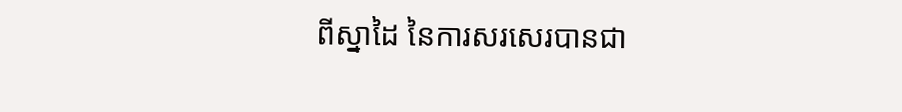ពីស្នាដៃ នៃការសរសេរបានជា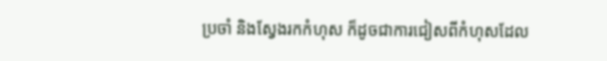ប្រចាំ និងស្វែងរកកំហុស ក៏ដូចជាការជៀសពីកំហុសដែល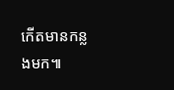កើតមានកន្លងមក៕